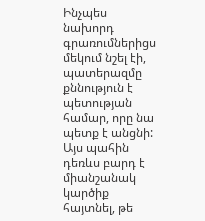Ինչպես նախորդ գրառումներիցս մեկում նշել էի, պատերազմը քննություն է պետության համար, որը նա պետք է անցնի: Այս պահին դեռևս բարդ է միանշանակ կարծիք հայտնել, թե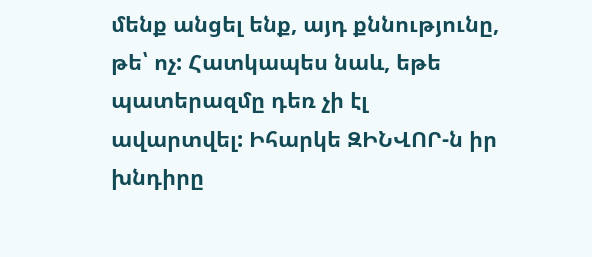մենք անցել ենք, այդ քննությունը, թե՝ ոչ: Հատկապես նաև, եթե պատերազմը դեռ չի էլ ավարտվել: Իհարկե ԶԻՆՎՈՐ-ն իր խնդիրը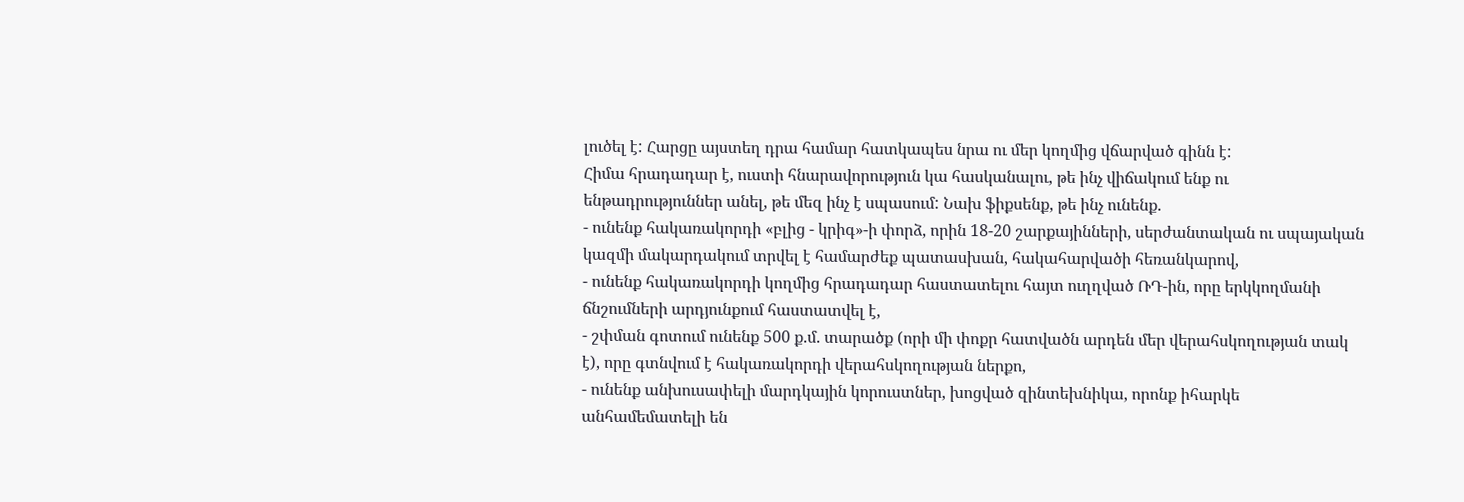լուծել է: Հարցը այստեղ դրա համար հատկապես նրա ու մեր կողմից վճարված գինն է:
Հիմա հրադադար է, ուստի հնարավորություն կա հասկանալու, թե ինչ վիճակում ենք ու ենթադրություններ անել, թե մեզ ինչ է սպասում: Նախ ֆիքսենք, թե ինչ ունենք.
- ունենք հակառակորդի «բլից - կրիգ»-ի փորձ, որին 18-20 շարքայինների, սերժանտական ու սպայական կազմի մակարդակում տրվել է համարժեք պատասխան, հակահարվածի հեռանկարով,
- ունենք հակառակորդի կողմից հրադադար հաստատելու հայտ ուղղված ՌԴ-ին, որը երկկողմանի ճնշումների արդյունքում հաստատվել է,
- շփման գոտում ունենք 500 ք.մ. տարածք (որի մի փոքր հատվածն արդեն մեր վերահսկողության տակ է), որը գտնվում է հակառակորդի վերահսկողության ներքո,
- ունենք անխուսափելի մարդկային կորուստներ, խոցված զինտեխնիկա, որոնք իհարկե անհամեմատելի են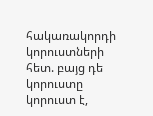հակառակորդի կորուստների հետ. բայց դե կորուստը կորուստ է,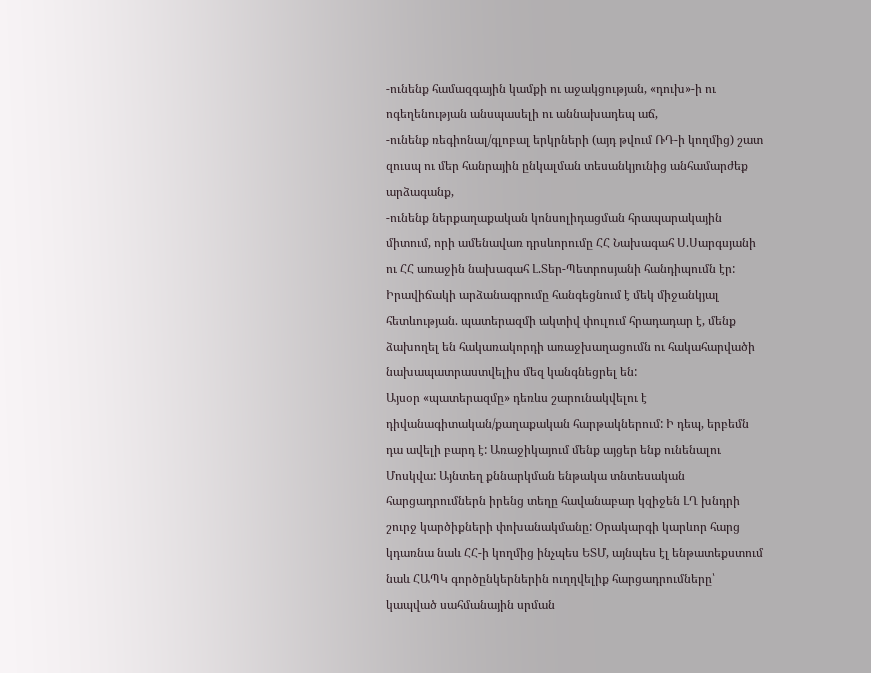-ունենք համազգային կամքի ու աջակցության, «դուխ»-ի ու ոգեղենության անսպասելի ու աննախադեպ աճ,
-ունենք ռեգիոնալ/գլոբալ երկրների (այդ թվում ՌԴ-ի կողմից) շատ զուսպ ու մեր հանրային ընկալման տեսանկյունից անհամարժեք արձագանք,
-ունենք ներքաղաքական կոնսոլիդացման հրապարակային միտում, որի ամենավառ դրսևորումը ՀՀ Նախագահ Ս.Սարգսյանի ու ՀՀ առաջին նախագահ Լ.Տեր-Պետրոսյանի հանդիպումն էր:
Իրավիճակի արձանագրումը հանգեցնում է մեկ միջանկյալ հետևության. պատերազմի ակտիվ փուլում հրադադար է, մենք ձախողել են հակառակորդի առաջխաղացումն ու հակահարվածի նախապատրաստվելիս մեզ կանգնեցրել են:
Այսօր «պատերազմը» դեռևս շարունակվելու է դիվանագիտական/քաղաքական հարթակներում: Ի դեպ, երբեմն դա ավելի բարդ է: Առաջիկայում մենք այցեր ենք ունենալու Մոսկվա: Այնտեղ քննարկման ենթակա տնտեսական հարցադրումներն իրենց տեղը հավանաբար կզիջեն ԼՂ խնդրի շուրջ կարծիքների փոխանակմանը: Օրակարգի կարևոր հարց կդառնա նաև ՀՀ-ի կողմից ինչպես ԵՏՄ, այնպես էլ ենթատեքստում նաև ՀԱՊԿ գործընկերներին ուղղվելիք հարցադրումները՝ կապված սահմանային սրման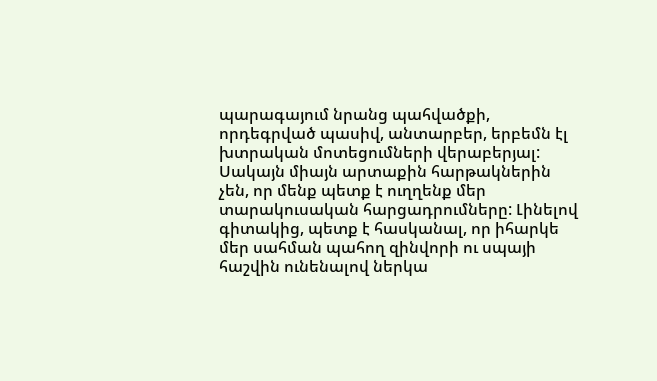պարագայում նրանց պահվածքի, որդեգրված պասիվ, անտարբեր, երբեմն էլ խտրական մոտեցումների վերաբերյալ:
Սակայն միայն արտաքին հարթակներին չեն, որ մենք պետք է ուղղենք մեր տարակուսական հարցադրումները: Լինելով գիտակից, պետք է հասկանալ, որ իհարկե մեր սահման պահող զինվորի ու սպայի հաշվին ունենալով ներկա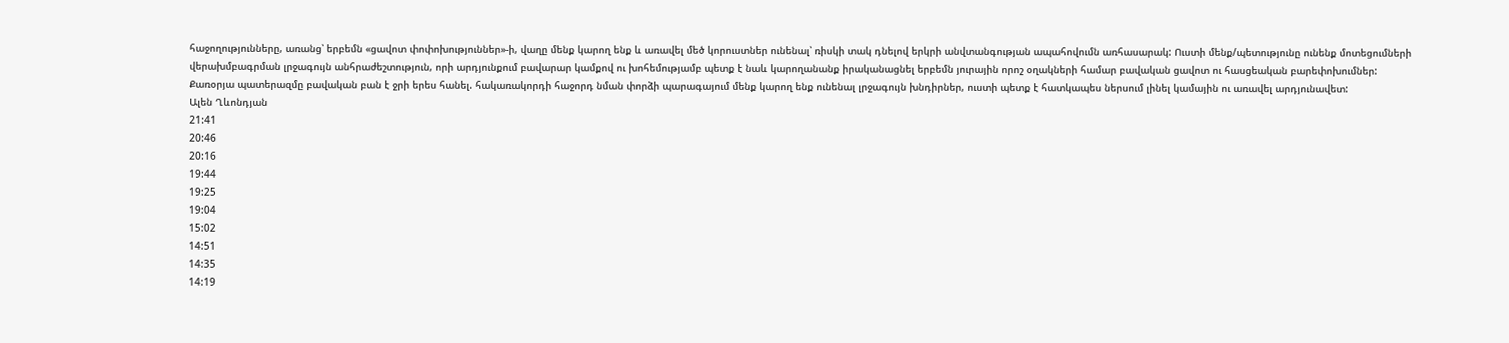հաջողությունները, առանց՝ երբեմն «ցավոտ փոփոխություններ»-ի, վաղը մենք կարող ենք և առավել մեծ կորուստներ ունենալ՝ ռիսկի տակ դնելով երկրի անվտանգության ապահովումն առհասարակ: Ուստի մենք/պետությունը ունենք մոտեցումների վերախմբագրման լրջագույն անհրաժեշտություն, որի արդյունքում բավարար կամքով ու խոհեմությամբ պետք է նաև կարողանանք իրականացնել երբեմն յուրային որոշ օղակների համար բավական ցավոտ ու հասցեական բարեփոխումներ:
Քառօրյա պատերազմը բավական բան է ջրի երես հանել. հակառակորդի հաջորդ նման փորձի պարագայում մենք կարող ենք ունենալ լրջագույն խնդիրներ, ուստի պետք է հատկապես ներսում լինել կամային ու առավել արդյունավետ:
Ալեն Ղևոնդյան
21:41
20:46
20:16
19:44
19:25
19:04
15:02
14:51
14:35
14:19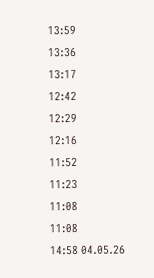13:59
13:36
13:17
12:42
12:29
12:16
11:52
11:23
11:08
11:08
14:58 04.05.26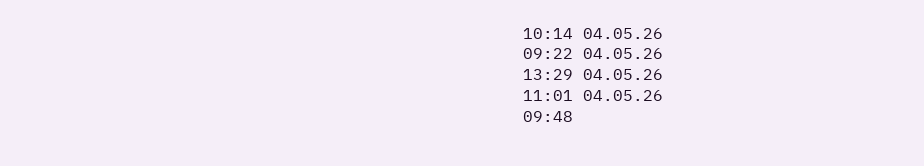10:14 04.05.26
09:22 04.05.26
13:29 04.05.26
11:01 04.05.26
09:48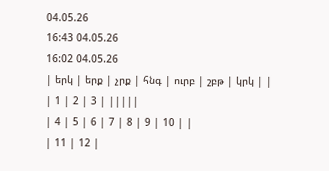04.05.26
16:43 04.05.26
16:02 04.05.26
| երկ | երք | չրք | հնգ | ուրբ | շբթ | կրկ | |
| 1 | 2 | 3 | |||||
| 4 | 5 | 6 | 7 | 8 | 9 | 10 | |
| 11 | 12 |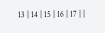13 | 14 | 15 | 16 | 17 | |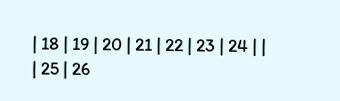| 18 | 19 | 20 | 21 | 22 | 23 | 24 | |
| 25 | 26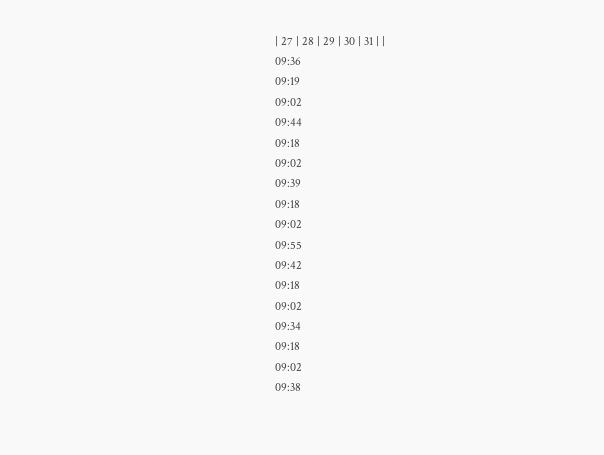| 27 | 28 | 29 | 30 | 31 | |
09:36
09:19
09:02
09:44
09:18
09:02
09:39
09:18
09:02
09:55
09:42
09:18
09:02
09:34
09:18
09:02
09:38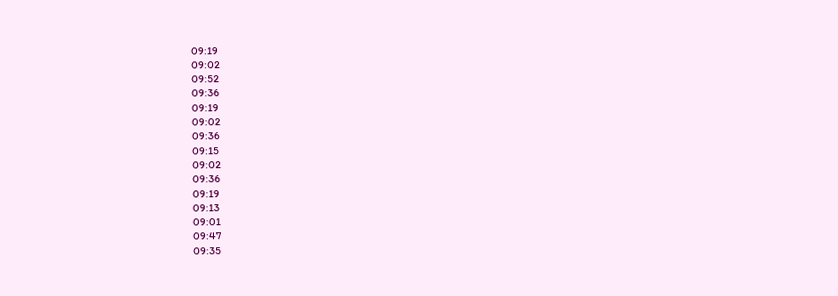09:19
09:02
09:52
09:36
09:19
09:02
09:36
09:15
09:02
09:36
09:19
09:13
09:01
09:47
09:35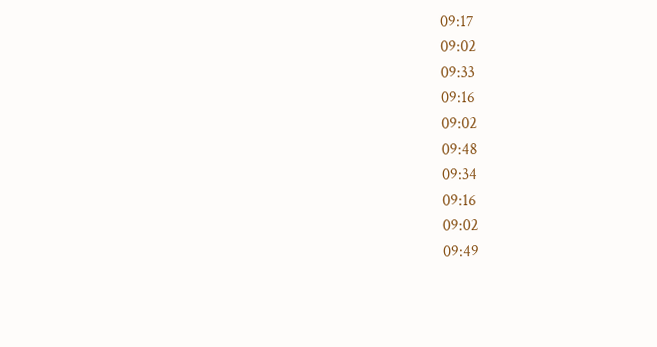09:17
09:02
09:33
09:16
09:02
09:48
09:34
09:16
09:02
09:49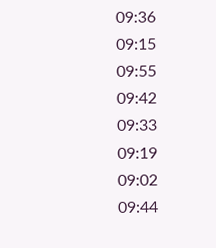09:36
09:15
09:55
09:42
09:33
09:19
09:02
09:44